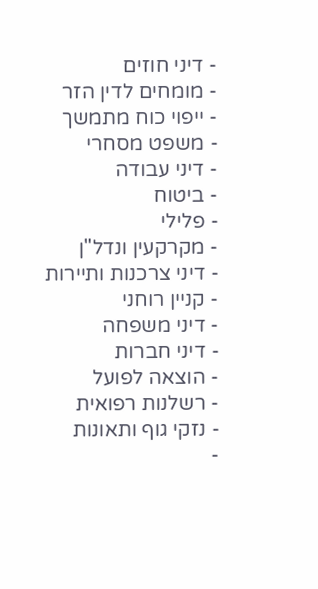- דיני חוזים
- מומחים לדין הזר
- ייפוי כוח מתמשך
- משפט מסחרי
- דיני עבודה
- ביטוח
- פלילי
- מקרקעין ונדל"ן
- דיני צרכנות ותיירות
- קניין רוחני
- דיני משפחה
- דיני חברות
- הוצאה לפועל
- רשלנות רפואית
- נזקי גוף ותאונות
-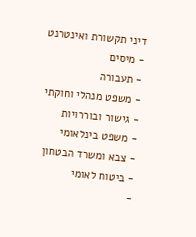דיני תקשורת ואינטרנט
- מיסים
- תעבורה
- משפט מנהלי וחוקתי
- גישור ובוררויות
- משפט בינלאומי
- צבא ומשרד הבטחון
- ביטוח לאומי
-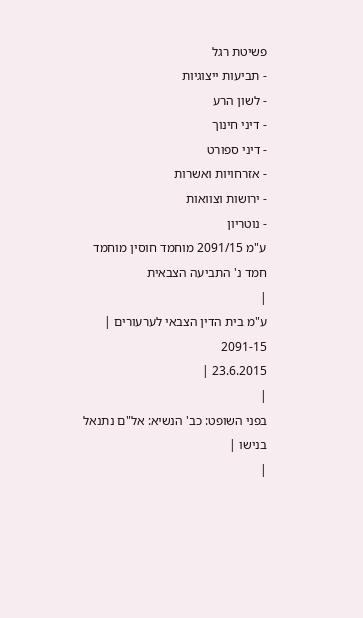פשיטת רגל
- תביעות ייצוגיות
- לשון הרע
- דיני חינוך
- דיני ספורט
- אזרחויות ואשרות
- ירושות וצוואות
- נוטריון
ע"מ 2091/15 מוחמד חוסין מוחמד חמד נ' התביעה הצבאית
|
ע"מ בית הדין הצבאי לערעורים |
2091-15
23.6.2015 |
|
בפני השופט: כב' הנשיא: אל"ם נתנאל בנישו |
|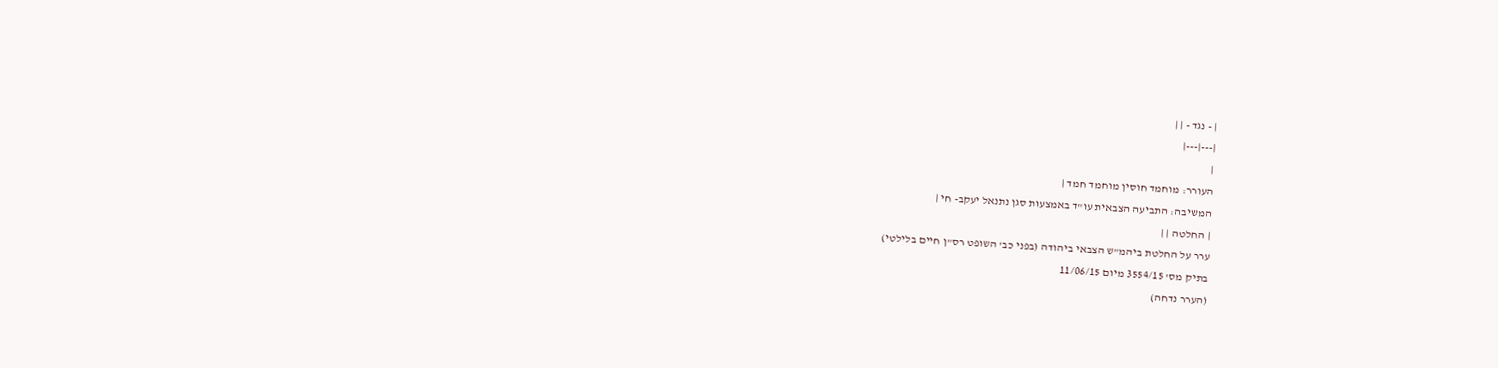| - נגד - | |
|---|---|
|
העורר: מוחמד חוסין מוחמד חמד |
המשיבה: התביעה הצבאית עו"ד באמצעות סגן נתנאל יעקב- חי |
| החלטה | |
ערר על החלטת ביהמ"ש הצבאי ביהודה (בפני כב' השופט רס"ן חיים בלילטי)
בתיק מס' 3554/15 מיום 11/06/15
(הערר נדחה)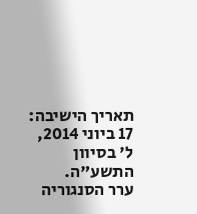תאריך הישיבה: 17 ביוני 2014, ל' בסיוון התשע"ה.
ערר הסנגוריה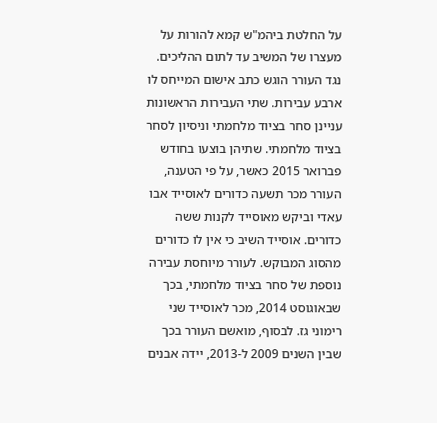על החלטת ביהמ"ש קמא להורות על מעצרו של המשיב עד לתום ההליכים.
נגד העורר הוגש כתב אישום המייחס לו ארבע עבירות. שתי העבירות הראשונות עניינן סחר בציוד מלחמתי וניסיון לסחר בציוד מלחמתי. שתיהן בוצעו בחודש פברואר 2015 כאשר, על פי הטענה, העורר מכר תשעה כדורים לאוסייד אבו עאדי וביקש מאוסייד לקנות ששה כדורים. אוסייד השיב כי אין לו כדורים מהסוג המבוקש. לעורר מיוחסת עבירה נוספת של סחר בציוד מלחמתי, בכך שבאוגוסט 2014, מכר לאוסייד שני רימוני גז. לבסוף, מואשם העורר בכך שבין השנים 2009 ל-2013, יידה אבנים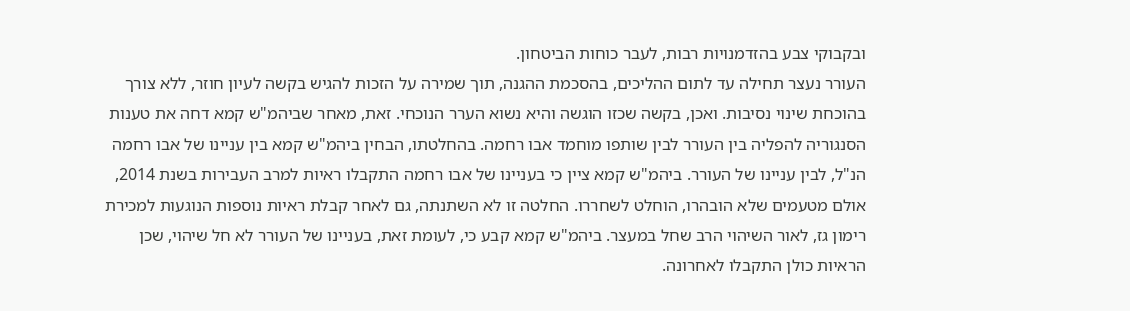ובקבוקי צבע בהזדמנויות רבות, לעבר כוחות הביטחון.
העורר נעצר תחילה עד לתום ההליכים, בהסכמת ההגנה, תוך שמירה על הזכות להגיש בקשה לעיון חוזר, ללא צורך בהוכחת שינוי נסיבות. ואכן, בקשה שכזו הוגשה והיא נשוא הערר הנוכחי. זאת, מאחר שביהמ"ש קמא דחה את טענות הסנגוריה להפליה בין העורר לבין שותפו מוחמד אבו רחמה. בהחלטתו, הבחין ביהמ"ש קמא בין עניינו של אבו רחמה הנ"ל, לבין עניינו של העורר. ביהמ"ש קמא ציין כי בעניינו של אבו רחמה התקבלו ראיות למרב העבירות בשנת 2014, אולם מטעמים שלא הובהרו, הוחלט לשחררו. החלטה זו לא השתנתה, גם לאחר קבלת ראיות נוספות הנוגעות למכירת רימון גז, לאור השיהוי הרב שחל במעצר. ביהמ"ש קמא קבע כי, לעומת זאת, בעניינו של העורר לא חל שיהוי, שכן הראיות כולן התקבלו לאחרונה.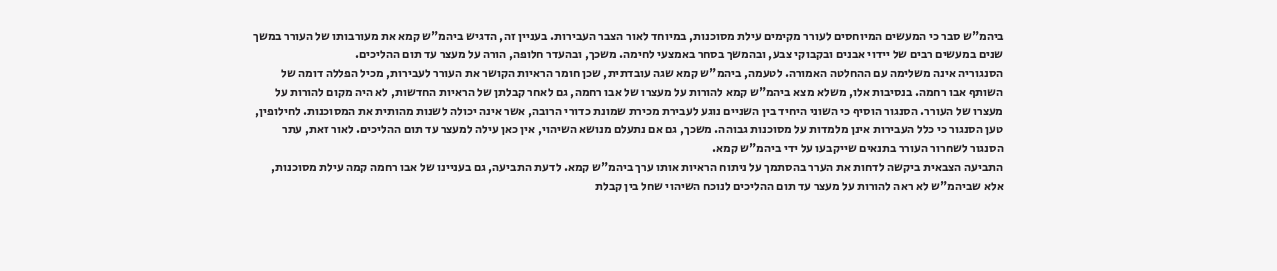ביהמ"ש סבר כי המעשים המיוחסים לעורר מקימים עילת מסוכנות, במיוחד לאור הצבר העבירות. בעניין זה, הדגיש ביהמ"ש קמא את מעורבותו של העורר במשך שנים במעשים רבים של יידוי אבנים ובקבוקי צבע, ובהמשך בסחר באמצעי לחימה. משכך, ובהעדר חלופה, הורה על מעצר עד תום ההליכים.
הסנגוריה אינה משלימה עם ההחלטה האמורה. לטעמה, ביהמ"ש קמא שגה עובדתית, שכן חומר הראיות הקושר את העורר לעבירות, מכיל הפללה דומה של השותף אבו רחמה. בנסיבות אלו, משלא מצא ביהמ"ש קמא להורות על מעצרו של אבו רחמה, גם לאחר קבלתן של הראיות החדשות, לא היה מקום להורות על מעצרו של העורר. הסנגור הוסיף כי השוני היחיד בין השניים נוגע לעבירת מכירת שמונת כדורי הרובה, אשר אינה יכולה לשנות מהותית את המסוכנות. לחילופין, טען הסנגור כי כלל העבירות אינן מלמדות על מסוכנות גבוהה. משכך, גם אם נתעלם מנושא השיהוי, אין כאן עילה למעצר עד תום ההליכים. לאור זאת, עתר הסנגור לשחרור העורר בתנאים שייקבעו על ידי ביהמ"ש קמא.
התביעה הצבאית ביקשה לדחות את הערר בהסתמך על ניתוח הראיות אותו ערך ביהמ"ש קמא. לדעת התביעה, גם בעניינו של אבו רחמה קמה עילת מסוכנות, אלא שביהמ"ש לא ראה להורות על מעצר עד תום ההליכים לנוכח השיהוי שחל בין קבלת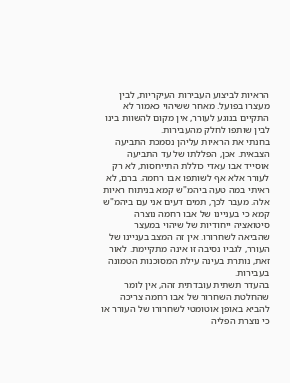הראיות לביצוע העבירות העיקריות, לבין מעצרו בפועל. מאחר ששיהוי כאמור לא התקיים בנוגע לעורר, אין מקום להשוות בינו לבין שותפו לחלק מהעבירות.
בחנתי את הראיות עליהן נסמכת התביעה הצבאית. אכן, הפללתו של עד התביעה אוסייד אבו עאדי כוללת התייחסות, לא רק לעורר אלא אף לשותפו אבו רחמה. ברם, לא ראיתי במה טעה ביהמ"ש קמא בניתוח ראיות אלה. מעבר לכך, תמים דעים אני עם ביהמ"ש קמא כי בעניינו של אבו רחמה נוצרה סיטואציה ייחודיות של שיהוי במעצר שהביאה לשחרורו. אין זה המצב בעניינו של העורר, לגביו נסיבה זו אינה מתקיימת. לאור זאת, נותרת בעינה עילת המסוכנות הטמונה בעבירות.
בהעדר תשתית עובדתית זהה, אין לומר שהחלטת השחרור של אבו רחמה צריכה להביא באופן אוטומטי לשחרורו של העורר או כי נוצרת הפליה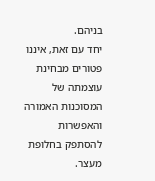בניהם.
יחד עם זאת, איננו פטורים מבחינת עוצמתה של המסוכנות האמורה והאפשרות להסתפק בחלופת מעצר.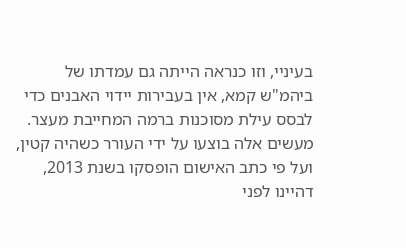בעיניי, וזו כנראה הייתה גם עמדתו של ביהמ"ש קמא, אין בעבירות יידוי האבנים כדי לבסס עילת מסוכנות ברמה המחייבת מעצר. מעשים אלה בוצעו על ידי העורר כשהיה קטין, ועל פי כתב האישום הופסקו בשנת 2013, דהיינו לפני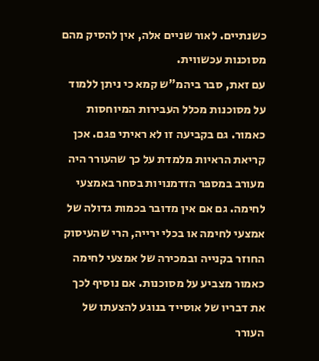כשנתיים. לאור שניים אלה, אין להסיק מהם מסוכנות עכשווית.
עם זאת, סבר ביהמ"ש קמא כי ניתן ללמוד על מסוכנות מכלל העבירות המיוחסות כאמור. גם בקביעה זו לא ראיתי פגם. אכן קריאת הראיות מלמדת על כך שהעורר היה מעורב במספר הזדמנויות בסחר באמצעי לחימה. גם אם אין מדובר בכמות גדולה של אמצעי לחימה או בכלי ירייה, הרי שהעיסוק החוזר בקנייה ובמכירה של אמצעי לחימה כאמור מצביע על מסוכנות. אם נוסיף לכך את דבריו של אוסייד בנוגע להצעתו של העורר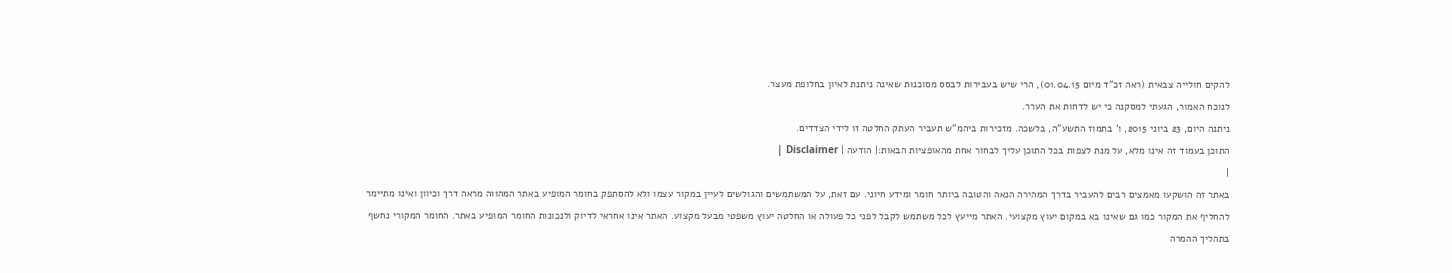להקים חולייה צבאית (ראה זכ"ד מיום 01.04.15), הרי שיש בעבירות לבסס מסוכנות שאינה ניתנת לאיון בחלופת מעצר.
לנוכח האמור, הגעתי למסקנה כי יש לדחות את הערר.
ניתנה היום, 23 ביוני 2015, ו' בתמוז התשע"ה, בלשכה. מזכירות ביהמ"ש תעביר העתק החלטה זו לידי הצדדים.
התוכן בעמוד זה אינו מלא, על מנת לצפות בכל התוכן עליך לבחור אחת מהאופציות הבאות:| הודעה | Disclaimer |
|
באתר זה הושקעו מאמצים רבים להעביר בדרך המהירה הנאה והטובה ביותר חומר ומידע חיוני. עם זאת, על המשתמשים והגולשים לעיין במקור עצמו ולא להסתפק בחומר המופיע באתר המהווה מראה דרך וכיוון ואינו מתיימר להחליף את המקור כמו גם שאינו בא במקום יעוץ מקצועי. האתר מייעץ לכל משתמש לקבל לפני כל פעולה או החלטה יעוץ משפטי מבעל מקצוע. האתר אינו אחראי לדיוק ולנכונות החומר המופיע באתר. החומר המקורי נחשף בתהליך ההמרה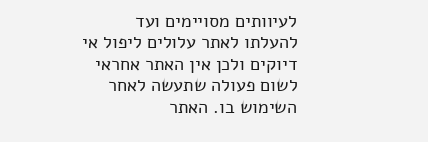לעיוותים מסויימים ועד להעלתו לאתר עלולים ליפול אי דיוקים ולכן אין האתר אחראי לשום פעולה שתעשה לאחר השימוש בו. האתר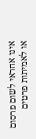אינו אחראי לשום פרסום או לאמיתות פרטים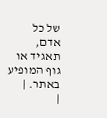של כל אדם, תאגיד או גוף המופיע באתר. |
|